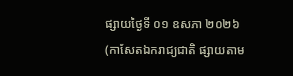ផ្សាយថ្ងៃទី ០១ ឧសភា ២០២៦
(កាសែតឯករាជ្យជាតិ ផ្សាយតាម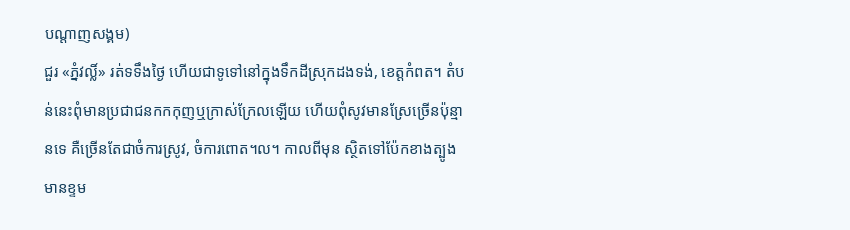បណ្តាញសង្គម)
ជួរ «ភ្នំវល្លិ៍» រត់ទទឹងថ្ងៃ ហើយជាទូទៅនៅក្នុងទឹកដីស្រុកដងទង់, ខេត្តកំពត។ តំបន់នេះពុំមានប្រជាជនកកកុញឬក្រាស់ក្រែលឡើយ ហើយពុំសូវមានស្រែច្រើនប៉ុន្មានទេ គឺច្រើនតែជាចំការស្រូវ, ចំការពោត។ល។ កាលពីមុន ស្ថិតទៅប៉ែកខាងត្បូង មានខ្ទម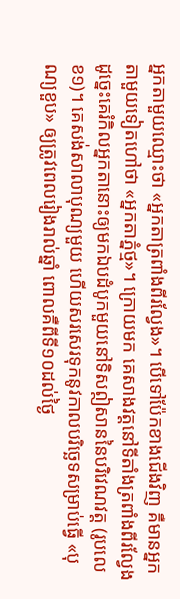អ្នកតាមួយឈ្មោះថា «អ្នកតាត្រពាំងពីរល្វែង»។ បើទៅប៉ែកខាងជើងវិញ គឺមានអ្នកតាមួយទៀតហៅថា «អ្នកតាភ្នំថ្ម»។ ក្រោយមក គេសាងវត្តនៅទីតាំងត្រពាំងពីរល្វែង ដូច្នេះគេរំកិលអ្នកតានោះឲ្យមកឯបដំបូកមួយនៅទិសឦសាននៃបរិវេណវត្ត (រូបលេខ១)។ គេសង់សាលាបុណ្យមួយ ហើយសរសេរទុកនូវកាលបរិច្ឆេទសម្រាប់ធ្វើ «បុណ្យខួប» ឲ្យត្រូវពេលរៀងរាល់ឆ្នាំ ពោលគឺពីទី១០ដល់ថ្ងៃ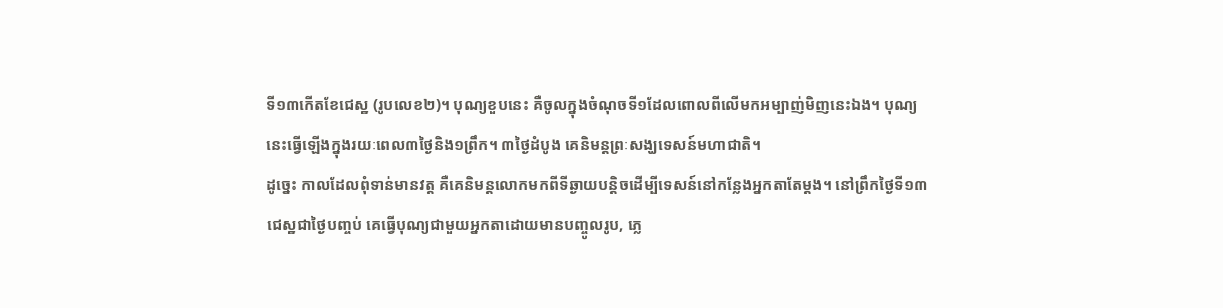ទី១៣កើតខែជេស្ឋ (រូបលេខ២)។ បុណ្យខួបនេះ គឺចូលក្នុងចំណុចទី១ដែលពោលពីលើមកអម្បាញ់មិញនេះឯង។ បុណ្យនេះធ្វើឡើងក្នុងរយៈពេល៣ថ្ងៃនិង១ព្រឹក។ ៣ថ្ងៃដំបូង គេនិមន្តព្រៈសង្ឃទេសន៍មហាជាតិ។
ដូច្នេះ កាលដែលពុំទាន់មានវត្ត គឺគេនិមន្តលោកមកពីទីឆ្ងាយបន្តិចដើម្បីទេសន៍នៅកន្លែងអ្នកតាតែម្តង។ នៅព្រឹកថ្ងៃទី១៣ជេស្ឋជាថ្ងៃបញ្ចប់ គេធ្វើបុណ្យជាមួយអ្នកតាដោយមានបញ្ចូលរូប, ភ្លេ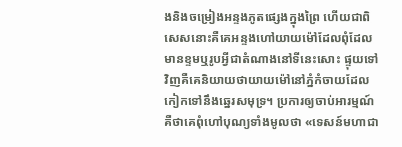ងនិងចម្រៀងអន្ទងភូតផ្សេងក្នុងព្រៃ ហើយជាពិសេសនោះគឺគេអន្ទងហៅយាយម៉ៅដែលពុំដែលមានខ្ទមឬរូបអ្វីជាតំណាងនៅទីនេះសោះ ផ្ទុយទៅវិញគឺគេនិយាយថាយាយម៉ៅនៅភ្នំកំចាយដែលកៀកទៅនឹងឆ្នេរសមុទ្រ។ ប្រការឲ្យចាប់អារម្មណ៍ គឺថាគេពុំហៅបុណ្យទាំងមូលថា «ទេសន៍មហាជា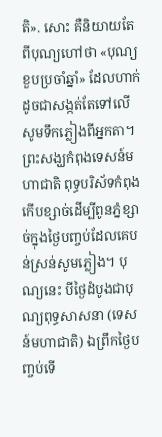តិ». សោះ គឺនិយាយតែពីបុណ្យហៅថា «បុណ្យខួបប្រចាំឆ្នាំ» ដែលហាក់ដូចជាសង្កត់តែទៅលើសូមទឹកភ្លៀងពីអ្នកតា។ ព្រះសង្ឃកំពុងទេសន៍មហាជាតិ ពុទ្ធបរិស័ទកំពុងកើបខ្សាច់ដើម្បីពូនភ្នំខ្សាច់ក្នុងថ្ងៃបញ្ចប់ដែលគេបន់ស្រន់សូមភ្លៀង។ បុណ្យនេះ បីថ្ងៃដំបូងជាបុណ្យពុទ្ធសាសនា (ទេសន៍មហាជាតិ) ឯព្រឹកថ្ងៃបញ្ចប់ទើ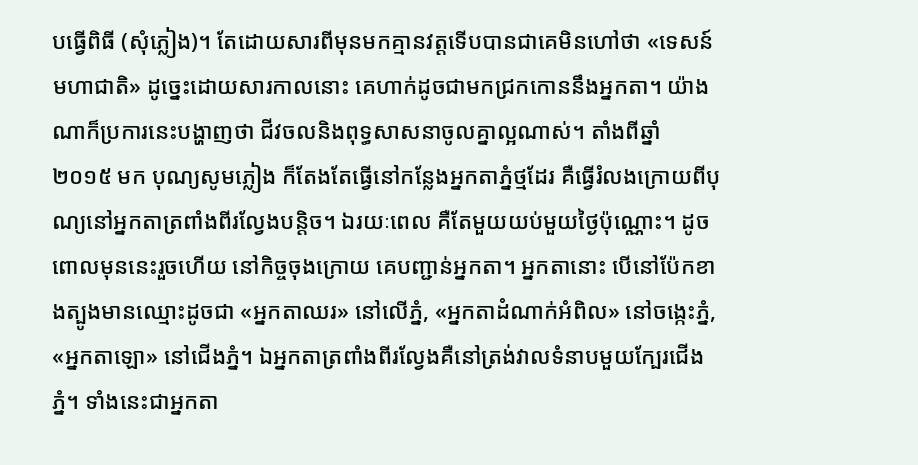បធ្វើពិធី (សុំភ្លៀង)។ តែដោយសារពីមុនមកគ្មានវត្តទើបបានជាគេមិនហៅថា «ទេសន៍មហាជាតិ» ដូច្នេះដោយសារកាលនោះ គេហាក់ដូចជាមកជ្រកកោននឹងអ្នកតា។ យ៉ាងណាក៏ប្រការនេះបង្ហាញថា ជីវចលនិងពុទ្ធសាសនាចូលគ្នាល្អណាស់។ តាំងពីឆ្នាំ ២០១៥ មក បុណ្យសូមភ្លៀង ក៏តែងតែធ្វើនៅកន្លែងអ្នកតាភ្នំថ្មដែរ គឺធ្វើរំលងក្រោយពីបុណ្យនៅអ្នកតាត្រពាំងពីរល្វែងបន្តិច។ ឯរយៈពេល គឺតែមួយយប់មួយថ្ងៃប៉ុណ្ណោះ។ ដូចពោលមុននេះរួចហើយ នៅកិច្ចចុងក្រោយ គេបញ្ជាន់អ្នកតា។ អ្នកតានោះ បើនៅប៉ែកខាងត្បូងមានឈ្មោះដូចជា «អ្នកតាឈរ» នៅលើភ្នំ, «អ្នកតាដំណាក់អំពិល» នៅចង្កេះភ្នំ, «អ្នកតាឡោ» នៅជើងភ្នំ។ ឯអ្នកតាត្រពាំងពីរល្វែងគឺនៅត្រង់វាលទំនាបមួយក្បែរជើងភ្នំ។ ទាំងនេះជាអ្នកតា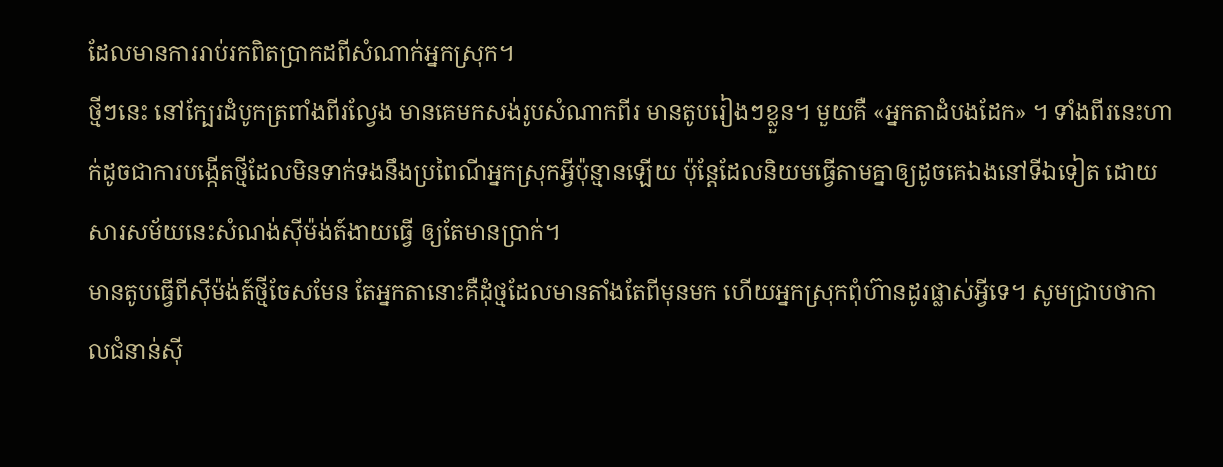ដែលមានការរាប់រកពិតប្រាកដពីសំណាក់អ្នកស្រុក។
ថ្មីៗនេះ នៅក្បែរដំបូកត្រពាំងពីរល្វែង មានគេមកសង់រូបសំណាកពីរ មានតូបរៀងៗខ្លួន។ មួយគឺ «អ្នកតាដំបងដែក» ។ ទាំងពីរនេះហាក់ដូចជាការបង្កើតថ្មីដែលមិនទាក់ទងនឹងប្រពៃណីអ្នកស្រុកអ្វីប៉ុន្មានឡើយ ប៉ុន្តែដែលនិយមធ្វើតាមគ្នាឲ្យដូចគេឯងនៅទីឯទៀត ដោយសារសម័យនេះសំណង់ស៊ីម៉ង់ត៍ងាយធ្វើ ឲ្យតែមានប្រាក់។
មានតូបធ្វើពីស៊ីម៉ង់ត៍ថ្មីចែសមែន តែអ្នកតានោះគឺដុំថ្មដែលមានតាំងតែពីមុនមក ហើយអ្នកស្រុកពុំហ៊ានដូរផ្លាស់អ្វីទេ។ សូមជ្រាបថាកាលជំនាន់ស៊ី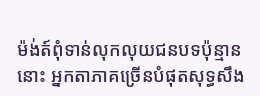ម៉ង់ត៍ពុំទាន់លុកលុយជនបទប៉ុន្មាននោះ អ្នកតាភាគច្រើនបំផុតសុទ្ធសឹង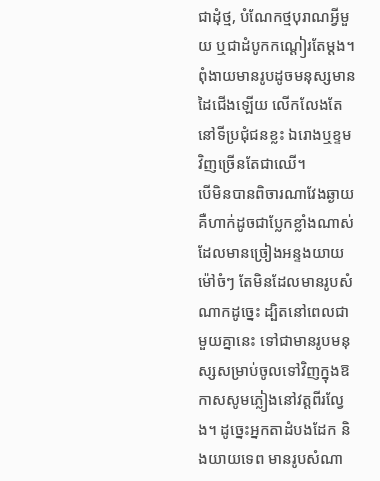ជាដុំថ្ម, បំណែកថ្មបុរាណអ្វីមួយ ឬជាដំបូកកណ្តៀរតែម្តង។ ពុំងាយមានរូបដូចមនុស្សមានដៃជើងឡើយ លើកលែងតែនៅទីប្រជុំជនខ្លះ ឯរោងឬខ្ទមវិញច្រើនតែជាឈើ។
បើមិនបានពិចារណាវែងឆ្ងាយគឺហាក់ដូចជាប្លែកខ្លាំងណាស់ ដែលមានច្រៀងអន្ទងយាយម៉ៅចំៗ តែមិនដែលមានរូបសំណាកដូច្នេះ ដ្បិតនៅពេលជាមួយគ្នានេះ ទៅជាមានរូបមនុស្សសម្រាប់ចូលទៅវិញក្នុងឱកាសសូមភ្លៀងនៅវត្តពីរល្វែង។ ដូច្នេះអ្នកតាដំបងដែក និងយាយទេព មានរូបសំណា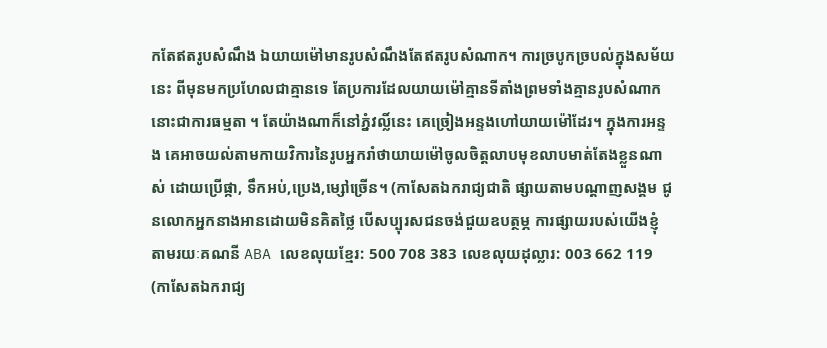កតែឥតរូបសំណឹង ឯយាយម៉ៅមានរូបសំណឹងតែឥតរូបសំណាក។ ការច្របូកច្របល់ក្នុងសម័យនេះ ពីមុនមកប្រហែលជាគ្មានទេ តែប្រការដែលយាយម៉ៅគ្មានទីតាំងព្រមទាំងគ្មានរូបសំណាកនោះជាការធម្មតា ។ តែយ៉ាងណាក៏នៅភ្នំវល្លិ៍នេះ គេច្រៀងអន្ទងហៅយាយម៉ៅដែរ។ ក្នុងការអន្ទង គេអាចយល់តាមកាយវិការនៃរូបអ្នករាំថាយាយម៉ៅចូលចិត្តលាបមុខលាបមាត់តែងខ្លួនណាស់ ដោយប្រើផ្កា, ទឹកអប់,ប្រេង,ម្សៅច្រើន។ (កាសែតឯករាជ្យជាតិ ផ្សាយតាមបណ្តាញសង្គម ជូនលោកអ្នកនាងអានដោយមិនគិតថ្លៃ បើសប្បុរសជនចង់ជួយឧបត្ថម្ភ ការផ្សាយរបស់យើងខ្ញុំ តាមរយៈគណនី ABA លេខលុយខ្មែរ: 500 708 383 លេខលុយដុល្លារ: 003 662 119
(កាសែតឯករាជ្យ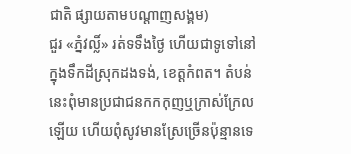ជាតិ ផ្សាយតាមបណ្តាញសង្គម)
ជួរ «ភ្នំវល្លិ៍» រត់ទទឹងថ្ងៃ ហើយជាទូទៅនៅក្នុងទឹកដីស្រុកដងទង់, ខេត្តកំពត។ តំបន់នេះពុំមានប្រជាជនកកកុញឬក្រាស់ក្រែលឡើយ ហើយពុំសូវមានស្រែច្រើនប៉ុន្មានទេ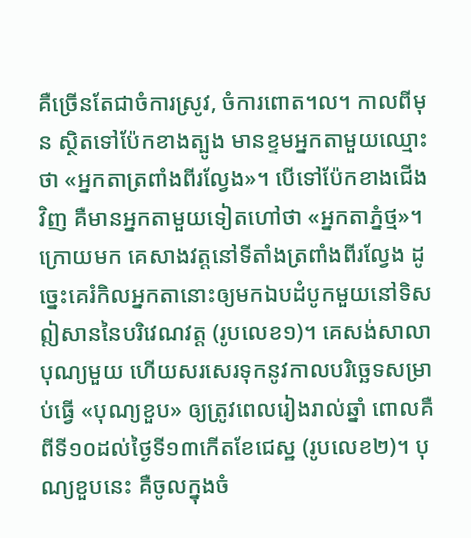គឺច្រើនតែជាចំការស្រូវ, ចំការពោត។ល។ កាលពីមុន ស្ថិតទៅប៉ែកខាងត្បូង មានខ្ទមអ្នកតាមួយឈ្មោះថា «អ្នកតាត្រពាំងពីរល្វែង»។ បើទៅប៉ែកខាងជើងវិញ គឺមានអ្នកតាមួយទៀតហៅថា «អ្នកតាភ្នំថ្ម»។ ក្រោយមក គេសាងវត្តនៅទីតាំងត្រពាំងពីរល្វែង ដូច្នេះគេរំកិលអ្នកតានោះឲ្យមកឯបដំបូកមួយនៅទិសឦសាននៃបរិវេណវត្ត (រូបលេខ១)។ គេសង់សាលាបុណ្យមួយ ហើយសរសេរទុកនូវកាលបរិច្ឆេទសម្រាប់ធ្វើ «បុណ្យខួប» ឲ្យត្រូវពេលរៀងរាល់ឆ្នាំ ពោលគឺពីទី១០ដល់ថ្ងៃទី១៣កើតខែជេស្ឋ (រូបលេខ២)។ បុណ្យខួបនេះ គឺចូលក្នុងចំ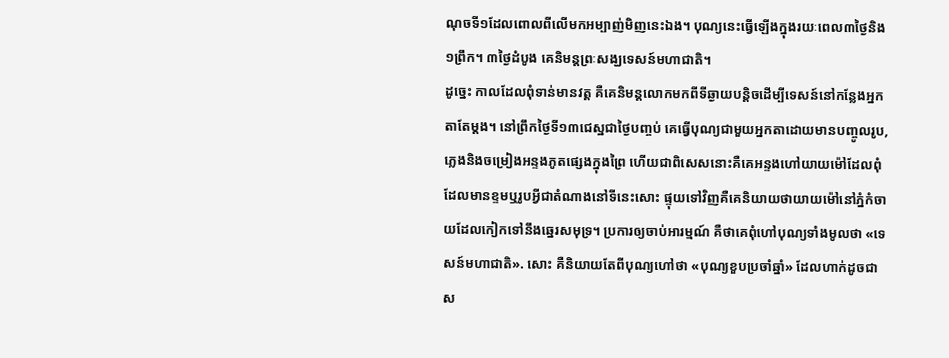ណុចទី១ដែលពោលពីលើមកអម្បាញ់មិញនេះឯង។ បុណ្យនេះធ្វើឡើងក្នុងរយៈពេល៣ថ្ងៃនិង១ព្រឹក។ ៣ថ្ងៃដំបូង គេនិមន្តព្រៈសង្ឃទេសន៍មហាជាតិ។
ដូច្នេះ កាលដែលពុំទាន់មានវត្ត គឺគេនិមន្តលោកមកពីទីឆ្ងាយបន្តិចដើម្បីទេសន៍នៅកន្លែងអ្នកតាតែម្តង។ នៅព្រឹកថ្ងៃទី១៣ជេស្ឋជាថ្ងៃបញ្ចប់ គេធ្វើបុណ្យជាមួយអ្នកតាដោយមានបញ្ចូលរូប, ភ្លេងនិងចម្រៀងអន្ទងភូតផ្សេងក្នុងព្រៃ ហើយជាពិសេសនោះគឺគេអន្ទងហៅយាយម៉ៅដែលពុំដែលមានខ្ទមឬរូបអ្វីជាតំណាងនៅទីនេះសោះ ផ្ទុយទៅវិញគឺគេនិយាយថាយាយម៉ៅនៅភ្នំកំចាយដែលកៀកទៅនឹងឆ្នេរសមុទ្រ។ ប្រការឲ្យចាប់អារម្មណ៍ គឺថាគេពុំហៅបុណ្យទាំងមូលថា «ទេសន៍មហាជាតិ». សោះ គឺនិយាយតែពីបុណ្យហៅថា «បុណ្យខួបប្រចាំឆ្នាំ» ដែលហាក់ដូចជាស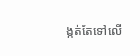ង្កត់តែទៅលើ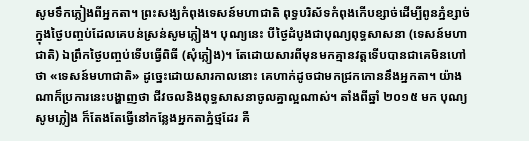សូមទឹកភ្លៀងពីអ្នកតា។ ព្រះសង្ឃកំពុងទេសន៍មហាជាតិ ពុទ្ធបរិស័ទកំពុងកើបខ្សាច់ដើម្បីពូនភ្នំខ្សាច់ក្នុងថ្ងៃបញ្ចប់ដែលគេបន់ស្រន់សូមភ្លៀង។ បុណ្យនេះ បីថ្ងៃដំបូងជាបុណ្យពុទ្ធសាសនា (ទេសន៍មហាជាតិ) ឯព្រឹកថ្ងៃបញ្ចប់ទើបធ្វើពិធី (សុំភ្លៀង)។ តែដោយសារពីមុនមកគ្មានវត្តទើបបានជាគេមិនហៅថា «ទេសន៍មហាជាតិ» ដូច្នេះដោយសារកាលនោះ គេហាក់ដូចជាមកជ្រកកោននឹងអ្នកតា។ យ៉ាងណាក៏ប្រការនេះបង្ហាញថា ជីវចលនិងពុទ្ធសាសនាចូលគ្នាល្អណាស់។ តាំងពីឆ្នាំ ២០១៥ មក បុណ្យសូមភ្លៀង ក៏តែងតែធ្វើនៅកន្លែងអ្នកតាភ្នំថ្មដែរ គឺ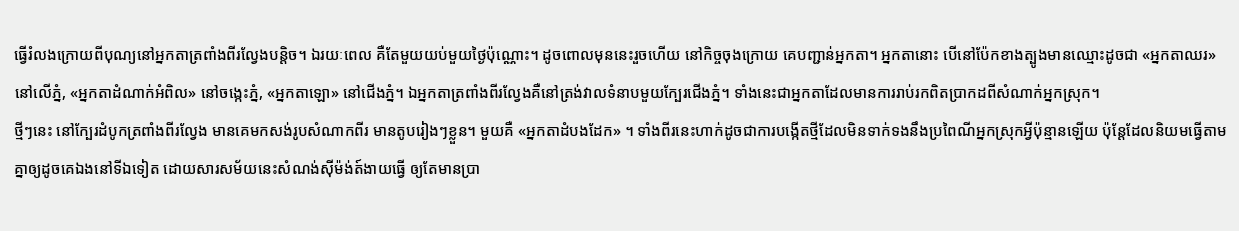ធ្វើរំលងក្រោយពីបុណ្យនៅអ្នកតាត្រពាំងពីរល្វែងបន្តិច។ ឯរយៈពេល គឺតែមួយយប់មួយថ្ងៃប៉ុណ្ណោះ។ ដូចពោលមុននេះរួចហើយ នៅកិច្ចចុងក្រោយ គេបញ្ជាន់អ្នកតា។ អ្នកតានោះ បើនៅប៉ែកខាងត្បូងមានឈ្មោះដូចជា «អ្នកតាឈរ» នៅលើភ្នំ, «អ្នកតាដំណាក់អំពិល» នៅចង្កេះភ្នំ, «អ្នកតាឡោ» នៅជើងភ្នំ។ ឯអ្នកតាត្រពាំងពីរល្វែងគឺនៅត្រង់វាលទំនាបមួយក្បែរជើងភ្នំ។ ទាំងនេះជាអ្នកតាដែលមានការរាប់រកពិតប្រាកដពីសំណាក់អ្នកស្រុក។
ថ្មីៗនេះ នៅក្បែរដំបូកត្រពាំងពីរល្វែង មានគេមកសង់រូបសំណាកពីរ មានតូបរៀងៗខ្លួន។ មួយគឺ «អ្នកតាដំបងដែក» ។ ទាំងពីរនេះហាក់ដូចជាការបង្កើតថ្មីដែលមិនទាក់ទងនឹងប្រពៃណីអ្នកស្រុកអ្វីប៉ុន្មានឡើយ ប៉ុន្តែដែលនិយមធ្វើតាមគ្នាឲ្យដូចគេឯងនៅទីឯទៀត ដោយសារសម័យនេះសំណង់ស៊ីម៉ង់ត៍ងាយធ្វើ ឲ្យតែមានប្រា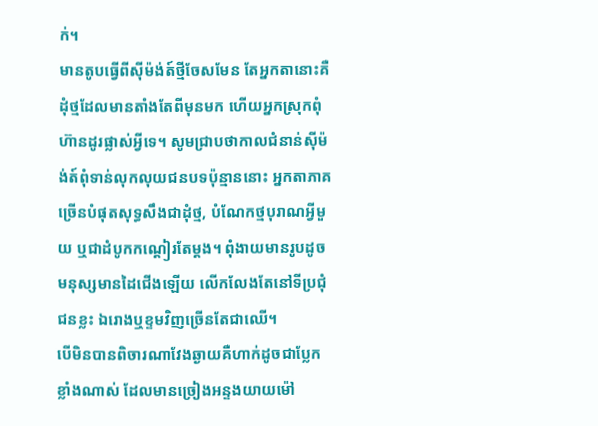ក់។
មានតូបធ្វើពីស៊ីម៉ង់ត៍ថ្មីចែសមែន តែអ្នកតានោះគឺដុំថ្មដែលមានតាំងតែពីមុនមក ហើយអ្នកស្រុកពុំហ៊ានដូរផ្លាស់អ្វីទេ។ សូមជ្រាបថាកាលជំនាន់ស៊ីម៉ង់ត៍ពុំទាន់លុកលុយជនបទប៉ុន្មាននោះ អ្នកតាភាគច្រើនបំផុតសុទ្ធសឹងជាដុំថ្ម, បំណែកថ្មបុរាណអ្វីមួយ ឬជាដំបូកកណ្តៀរតែម្តង។ ពុំងាយមានរូបដូចមនុស្សមានដៃជើងឡើយ លើកលែងតែនៅទីប្រជុំជនខ្លះ ឯរោងឬខ្ទមវិញច្រើនតែជាឈើ។
បើមិនបានពិចារណាវែងឆ្ងាយគឺហាក់ដូចជាប្លែកខ្លាំងណាស់ ដែលមានច្រៀងអន្ទងយាយម៉ៅ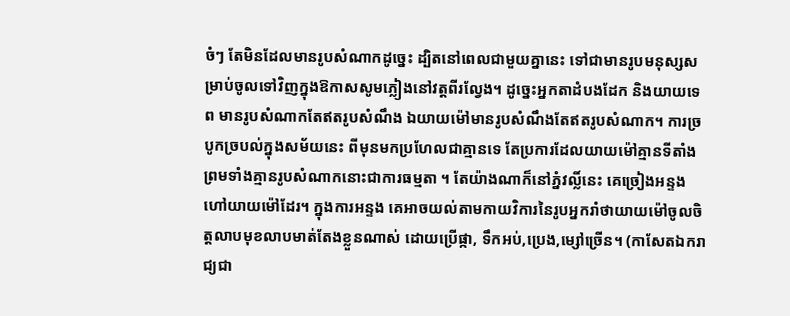ចំៗ តែមិនដែលមានរូបសំណាកដូច្នេះ ដ្បិតនៅពេលជាមួយគ្នានេះ ទៅជាមានរូបមនុស្សសម្រាប់ចូលទៅវិញក្នុងឱកាសសូមភ្លៀងនៅវត្តពីរល្វែង។ ដូច្នេះអ្នកតាដំបងដែក និងយាយទេព មានរូបសំណាកតែឥតរូបសំណឹង ឯយាយម៉ៅមានរូបសំណឹងតែឥតរូបសំណាក។ ការច្របូកច្របល់ក្នុងសម័យនេះ ពីមុនមកប្រហែលជាគ្មានទេ តែប្រការដែលយាយម៉ៅគ្មានទីតាំងព្រមទាំងគ្មានរូបសំណាកនោះជាការធម្មតា ។ តែយ៉ាងណាក៏នៅភ្នំវល្លិ៍នេះ គេច្រៀងអន្ទងហៅយាយម៉ៅដែរ។ ក្នុងការអន្ទង គេអាចយល់តាមកាយវិការនៃរូបអ្នករាំថាយាយម៉ៅចូលចិត្តលាបមុខលាបមាត់តែងខ្លួនណាស់ ដោយប្រើផ្កា, ទឹកអប់,ប្រេង,ម្សៅច្រើន។ (កាសែតឯករាជ្យជា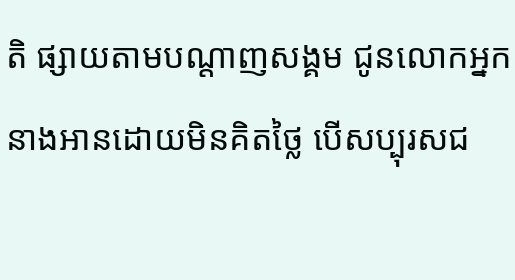តិ ផ្សាយតាមបណ្តាញសង្គម ជូនលោកអ្នកនាងអានដោយមិនគិតថ្លៃ បើសប្បុរសជ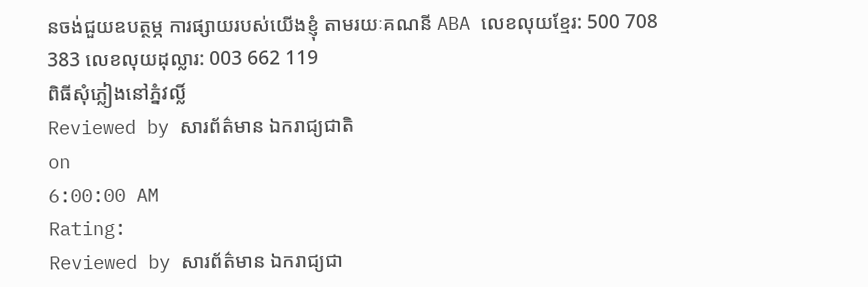នចង់ជួយឧបត្ថម្ភ ការផ្សាយរបស់យើងខ្ញុំ តាមរយៈគណនី ABA លេខលុយខ្មែរ: 500 708 383 លេខលុយដុល្លារ: 003 662 119
ពិធីសុំភ្លៀងនៅភ្នំវល្លិ៍
Reviewed by សារព័ត៌មាន ឯករាជ្យជាតិ
on
6:00:00 AM
Rating:
Reviewed by សារព័ត៌មាន ឯករាជ្យជា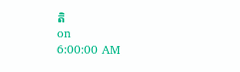តិ
on
6:00:00 AM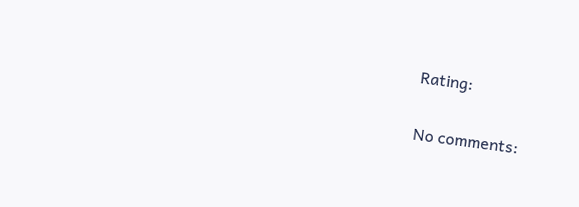Rating:

No comments: